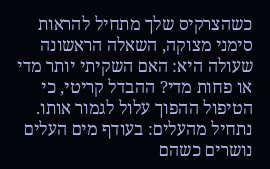כשהצרקיס שלך מתחיל להראות סימני מצוקה, השאלה הראשונה שעולה היא: האם השקיתי יותר מדי או פחות מדי? ההבדל קריטי, כי הטיפול ההפוך עלול לגמור אותו. נתחיל מהעלים: בעודף מים העלים נושרים כשהם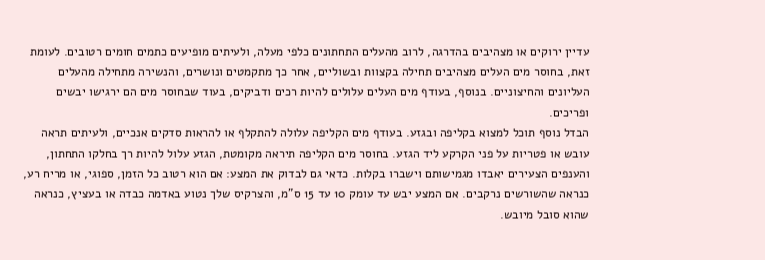עדיין ירוקים או מצהיבים בהדרגה, לרוב מהעלים התחתונים כלפי מעלה, ולעיתים מופיעים כתמים חומים רטובים. לעומת זאת, בחוסר מים העלים מצהיבים תחילה בקצוות ובשוליים, אחר כך מתקמטים ונושרים, והנשירה מתחילה מהעלים העליונים והחיצוניים. בנוסף, בעודף מים העלים עלולים להיות רכים ודביקים, בעוד שבחוסר מים הם ירגישו יבשים ופריכים.
הבדל נוסף תוכל למצוא בקליפה ובגזע. בעודף מים הקליפה עלולה להתקלף או להראות סדקים אנכיים, ולעיתים תראה עובש או פטריות על פני הקרקע ליד הגזע. בחוסר מים הקליפה תיראה מקומטת, הגזע עלול להיות רך בחלקו התחתון, והענפים הצעירים יאבדו מגמישותם וישברו בקלות. כדאי גם לבדוק את המצע: אם הוא רטוב כל הזמן, ספוגי, או מריח רע, כנראה שהשורשים נרקבים. אם המצע יבש עד עומק 10 עד 15 ס”מ, והצרקיס שלך נטוע באדמה כבדה או בעציץ, כנראה שהוא סובל מיובש.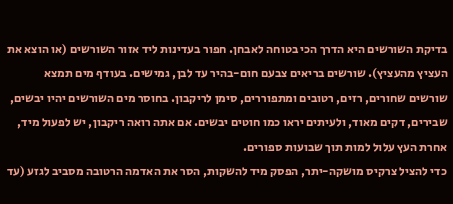בדיקת השורשים היא הדרך הכי בטוחה לאבחן. חפור בעדינות ליד אזור השורשים (או הוצא את העציץ מהעציץ). שורשים בריאים צבעם חום-בהיר עד לבן, גמישים. בעודף מים תמצא שורשים שחורים, רזים, רטובים ומתפוררים, סימן לריקבון. בחוסר מים השורשים יהיו יבשים, שבירים, דקים מאוד, ולעיתים יראו כמו חוטים יבשים. אם אתה רואה ריקבון, יש לפעול מיד, אחרת העץ עלול למות תוך שבועות ספורים.
כדי להציל צרקיס מושקה-יתר, הפסק מיד להשקות, הסר את האדמה הרטובה מסביב לגזע (עד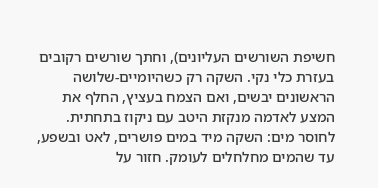חשיפת השורשים העליונים), וחתך שורשים רקובים בעזרת כלי נקי. השקה רק כשהיומיים-שלושה הראשונים יבשים, ואם הצמח בעציץ, החלף את המצע לאדמה מנקזת היטב עם ניקוז בתחתית. לחוסר מים: השקה מיד במים פושרים, לאט ובשפע, עד שהמים מחלחלים לעומק. חזור על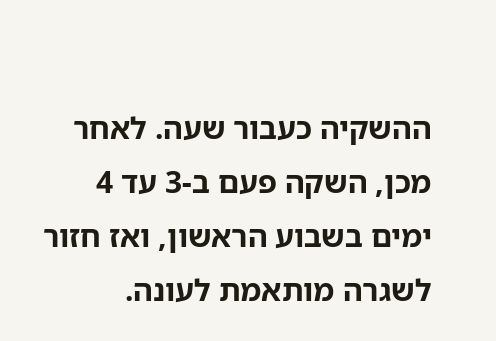ההשקיה כעבור שעה. לאחר מכן, השקה פעם ב-3 עד 4 ימים בשבוע הראשון, ואז חזור לשגרה מותאמת לעונה.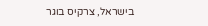בישראל, צרקיס בוגר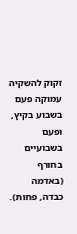זקוק להשקיה עמוקה פעם בשבוע בקיץ, ופעם בשבועיים בחורף (באדמה כבדה, פחות).